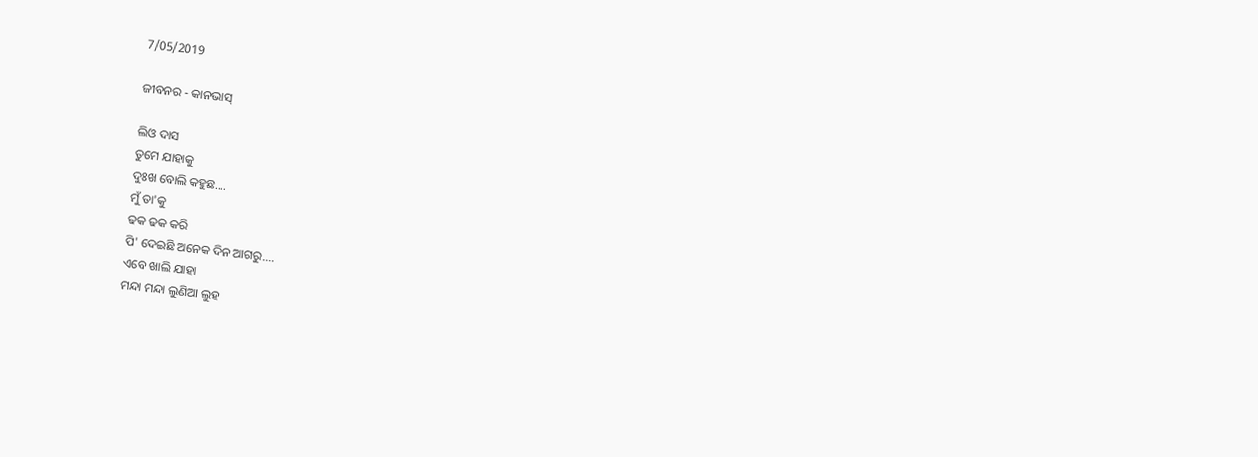7/05/2019

ଜୀବନର - କାନଭାସ୍‌

ଲିଓ ଦାସ
ତୁମେ ଯାହାକୁ
ଦୁଃଖ ବୋଲି କହୁଛ....
ମୁଁ ତା'କୁ
ଢକ ଢକ କରି
ପି' ଦେଇଛି ଅନେକ ଦିନ ଆଗରୁ....
ଏବେ ଖାଲି ଯାହା
ମନ୍ଦା ମନ୍ଦା ଲୁଣିଆ ଲୁହ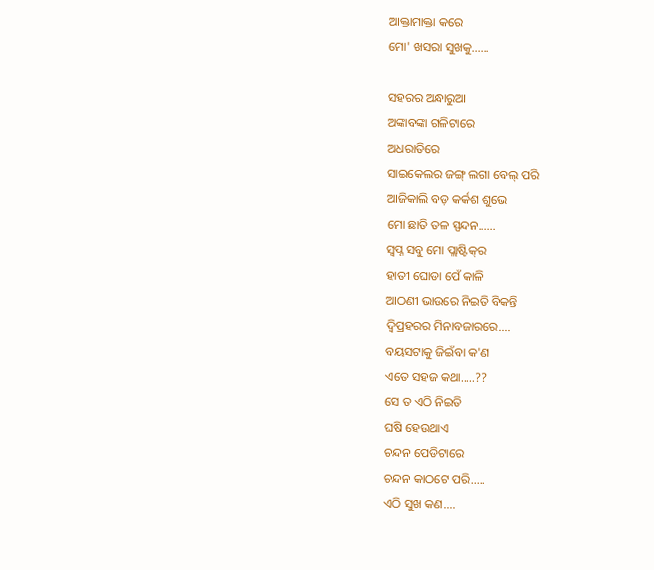ଆକ୍ତାମାକ୍ତା କରେ
ମୋ' ଖସରା ସୁଖକୁ......

ସହରର ଅନ୍ଧାରୁଆ
ଅଙ୍କାବଙ୍କା ଗଳିଟାରେ
ଅଧରାତିରେ
ସାଇକେଲର ଜଙ୍ଗ୍ ଲଗା ବେଲ୍ ପରି
ଆଜିକାଲି ବଡ଼ କର୍କଶ ଶୁଭେ
ମୋ ଛାତି ତଳ ସ୍ପନ୍ଦନ......
ସ୍ୱପ୍ନ ସବୁ ମୋ ପ୍ଲାଷ୍ଟିକ୍‌ର
ହାତୀ ଘୋଡା ପେଁ କାଳି
ଆଠଣୀ ଭାଉରେ ନିଇତି ବିକନ୍ତି
ଦ୍ବିପ୍ରହରର ମିନାବଜାରରେ....
ବୟସଟାକୁ ଜିଇଁବା କ'ଣ
ଏତେ ସହଜ କଥା.....??
ସେ ତ ଏଠି ନିଇତି
ଘଷି ହେଉଥାଏ
ଚନ୍ଦନ ପେଡିଟାରେ
ଚନ୍ଦନ କାଠଟେ ପରି.....
ଏଠି ସୁଖ କଣ....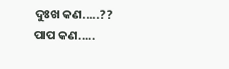ଦୁଃଖ କଣ.....??
ପାପ କଣ.....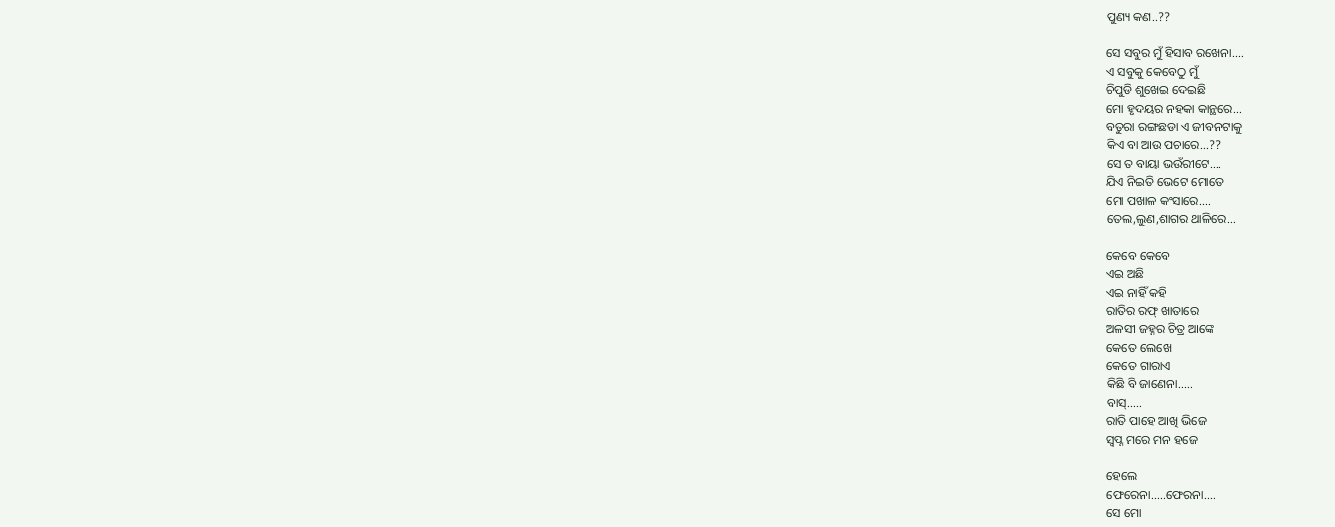ପୁଣ୍ୟ କଣ..??

ସେ ସବୁର ମୁଁ ହିସାବ ରଖେନା....
ଏ ସବୁକୁ କେବେଠୁ ମୁଁ
ଚିପୁଡି ଶୁଖେଇ ଦେଇଛି
ମୋ ହୃଦୟର ନହକା କାନ୍ଥରେ...
ବତୁରା ରଙ୍ଗଛଡା ଏ ଜୀବନଟାକୁ
କିଏ ବା ଆଉ ପଚାରେ...??
ସେ ତ ବାୟା ଭଉଁରୀଟେ....
ଯିଏ ନିଇତି ଭେଟେ ମୋତେ
ମୋ ପଖାଳ କଂସାରେ....
ତେଲ,ଲୁଣ,ଶାଗର ଥାଳିରେ...

କେବେ କେବେ
ଏଇ ଅଛି
ଏଇ ନାହିଁ କହି
ରାତିର ରଫ୍ ଖାତାରେ
ଅଳସୀ ଜହ୍ନର ଚିତ୍ର ଆଙ୍କେ
କେତେ ଲେଖେ
କେତେ ଗାରାଏ
କିଛି ବି ଜାଣେନା.....
ବାସ୍.....
ରାତି ପାହେ ଆଖି ଭିଜେ
ସ୍ୱପ୍ନ ମରେ ମନ ହଜେ

ହେଲେ
ଫେରେନା.....ଫେରନା....
ସେ ମୋ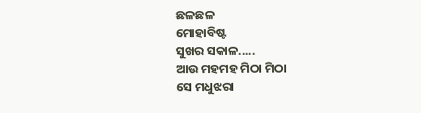ଛଳଛଳ
ମୋହାବିଷ୍ଟ
ସୁଖର ସକାଳ.....
ଆଉ ମହମହ ମିଠା ମିଠା
ସେ ମଧୁଝରା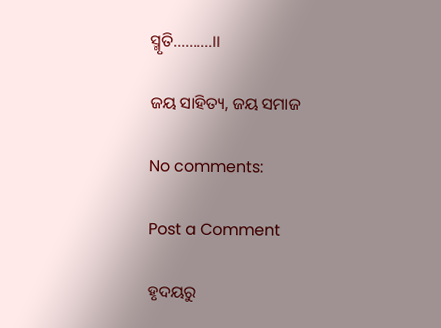ସ୍ମୃତି..........।।

ଜୟ ସାହିତ୍ୟ, ଜୟ ସମାଜ

No comments:

Post a Comment

ହୃଦୟରୁ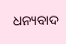ଧନ୍ୟବାଦ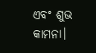ଏବଂ ଶୁଭ କାମନା।